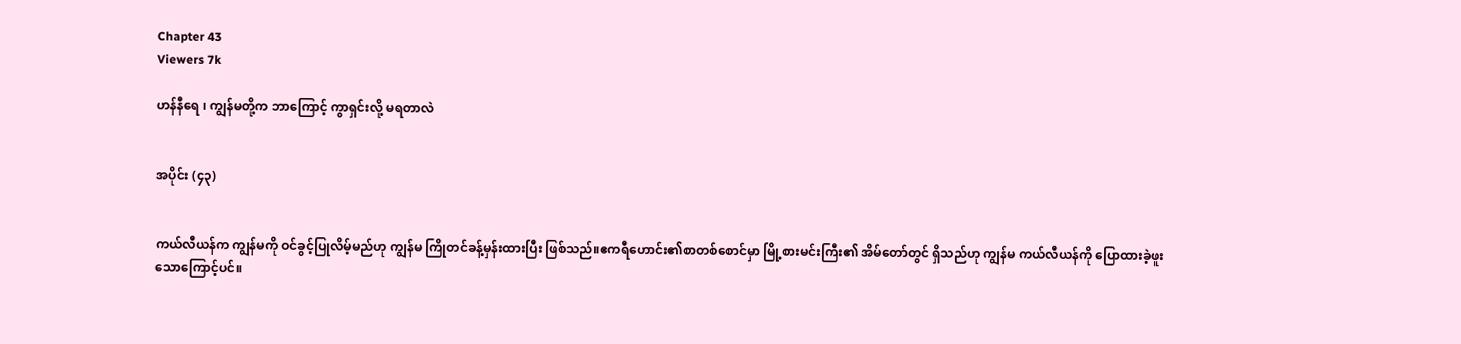Chapter 43
Viewers 7k

ဟန်နီရေ ၊ ကျွန်မတို့က ဘာကြောင့် ကွာရှင်းလို့ မရတာလဲ


အပိုင်း (၄၃)


ကယ်လီယန်က ကျွန်မကို ဝင်ခွင့်ပြုလိမ့်မည်ဟု ကျွန်မ ကြိုတင်ခန့်မှန်းထားပြီး ဖြစ်သည်။ဧကရီဟောင်း၏စာတစ်စောင်မှာ မြို့စားမင်းကြီး၏ အိမ်တော်တွင် ရှိသည်ဟု ကျွန်မ ကယ်လီယန်ကို ပြောထားခဲ့ဖူးသောကြောင့်ပင်။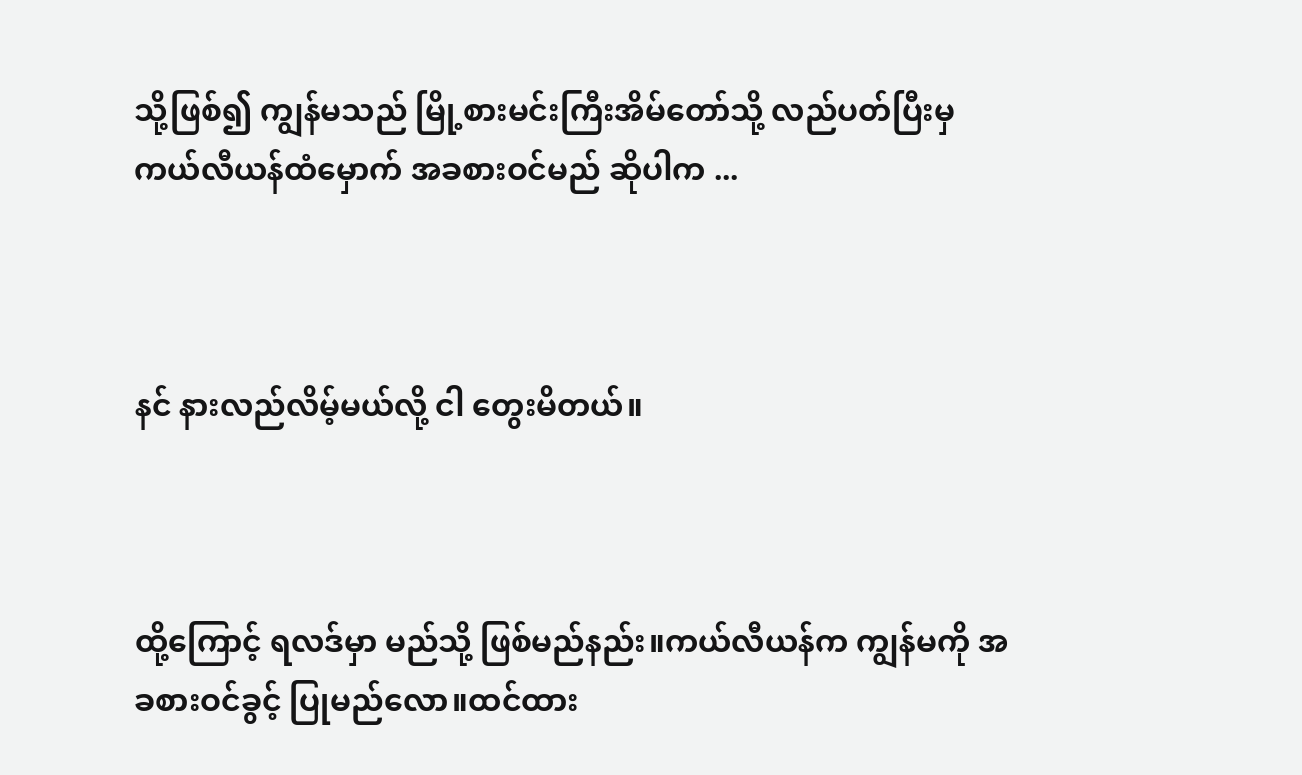သို့ဖြစ်၍ ကျွန်မသည် မြို့စားမင်းကြီးအိမ်တော်သို့ လည်ပတ်ပြီးမှ ကယ်လီယန်ထံမှောက် အခစားဝင်မည် ဆိုပါက ...



နင် နားလည်လိမ့်မယ်လို့ ငါ တွေးမိတယ်။



ထို့ကြောင့် ရလဒ်မှာ မည်သို့ ဖြစ်မည်နည်း။ကယ်လီယန်က ကျွန်မကို အခစားဝင်ခွင့် ပြုမည်လော။ထင်ထား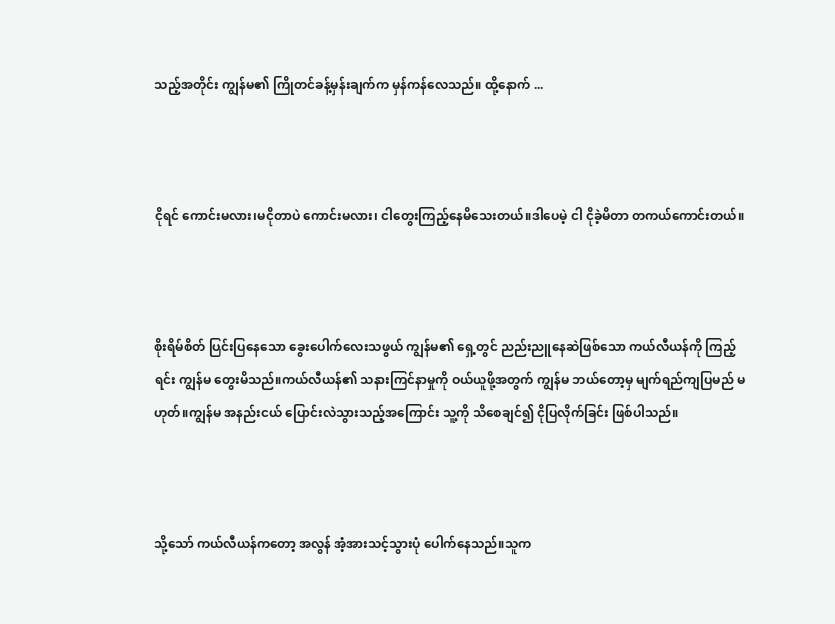သည့်အတိုင်း ကျွန်မ၏ ကြိုတင်ခန့်မှန်းချက်က မှန်ကန်လေသည်။ ထို့နောက် ...



ငိုရင် ကောင်းမလား၊မငိုတာပဲ ကောင်းမလား၊ ငါတွေးကြည့်နေမိသေးတယ်။ဒါပေမဲ့ ငါ ငိုခဲ့မိတာ တကယ်ကောင်းတယ်။



စိုးရိမ်စိတ် ပြင်းပြနေသော ခွေးပေါက်လေးသဖွယ် ကျွန်မ၏ ရှေ့တွင် ညည်းညူနေဆဲဖြစ်သော ကယ်လီယန်ကို ကြည့်ရင်း ကျွန်မ တွေးမိသည်။ကယ်လီယန်၏ သနားကြင်နာမှုကို ဝယ်ယူဖို့အတွက် ကျွန်မ ဘယ်တော့မှ မျက်ရည်ကျပြမည် မဟုတ်။ကျွန်မ အနည်းငယ် ပြောင်းလဲသွားသည့်အကြောင်း သူ့ကို သိစေချင်၍ ငိုပြလိုက်ခြင်း ဖြစ်ပါသည်။



သို့သော် ကယ်လီယန်ကတော့ အလွန် အံ့အားသင့်သွားပုံ ပေါက်နေသည်။သူက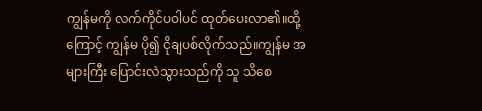ကျွန်မကို လက်ကိုင်ပဝါပင် ထုတ်ပေးလာ၏။ထို့ကြောင့် ကျွန်မ ပို၍ ငိုချပစ်လိုက်သည်။ကျွန်မ အများကြီး ပြောင်းလဲသွားသည်ကို သူ သိစေ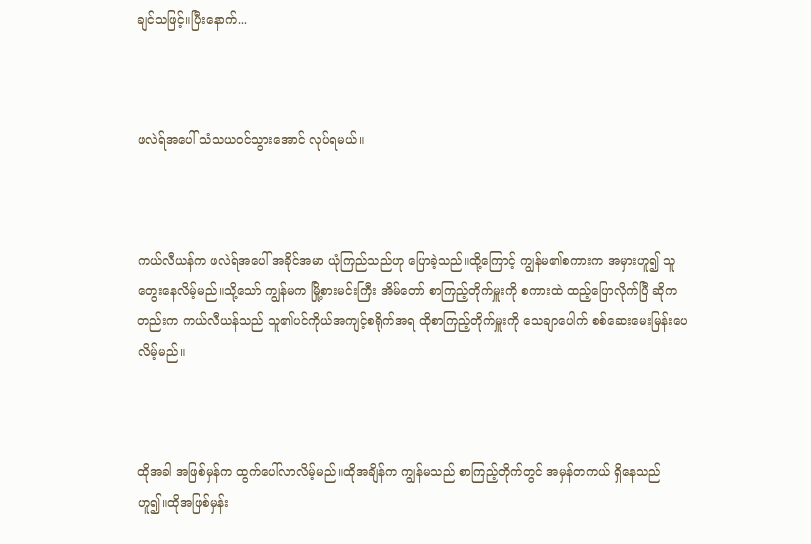ချင်သဖြင့်။ပြီးနောက်...



ဖလဲရ်အပေါ် သံသယဝင်သွားအောင် လုပ်ရမယ်။



ကယ်လီယန်က ဖလဲရ်အပေါ် အခိုင်အမာ ယုံကြည်သည်ဟု ပြောခဲ့သည်။ထို့ကြောင့် ကျွန်မ၏စကားက အမှားဟူ၍ သူတွေးနေလိမ့်မည်။သို့သော် ကျွန်မက မြို့စားမင်းကြီး အိမ်တော် စာကြည့်တိုက်မှူးကို စကားထဲ ထည့်ပြောလိုက်ပြီ ဆိုကတည်းက ကယ်လီယန်သည် သူ၏ပင်ကိုယ်အကျင့်စရိုက်အရ ထိုစာကြည့်တိုက်မှူးကို သေချာပေါက် စစ်ဆေးမေးမြန်းပေလိမ့်မည်။



ထိုအခါ အဖြစ်မှန်က ထွက်ပေါ်လာလိမ့်မည်။ထိုအချိန်က ကျွန်မသည် စာကြည့်တိုက်တွင် အမှန်တကယ် ရှိနေသည်ဟူ၍။ထိုအဖြစ်မှန်း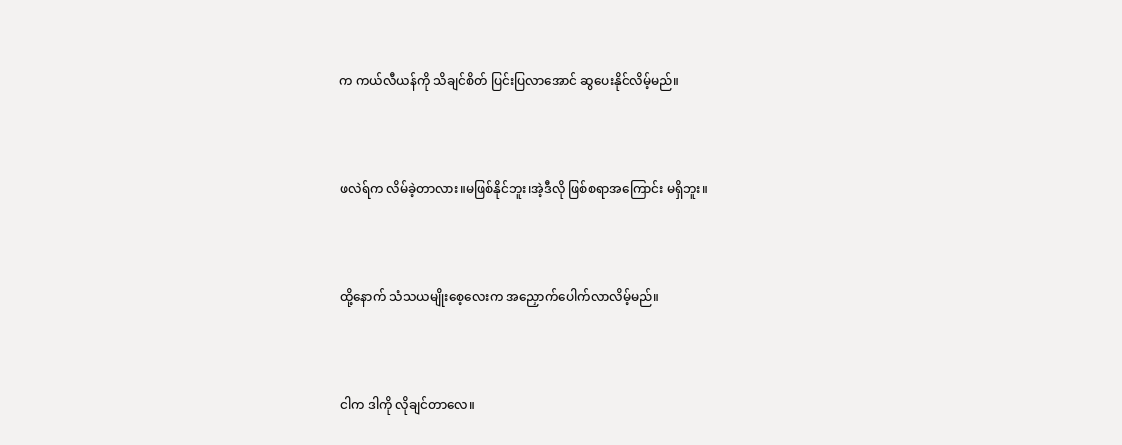က ကယ်လီယန်ကို သိချင်စိတ် ပြင်းပြလာအောင် ဆွပေးနိုင်လိမ့်မည်။



ဖလဲရ်က လိမ်ခဲ့တာလား။မဖြစ်နိုင်ဘူး၊အဲ့ဒီလို ဖြစ်စရာအကြောင်း မရှိဘူး။



ထို့နောက် သံသယမျိုးစေ့လေးက အညှောက်ပေါက်လာလိမ့်မည်။



ငါက ဒါကို လိုချင်တာလေ။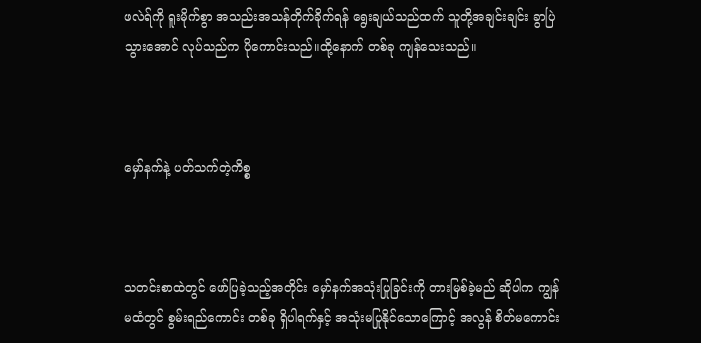ဖလဲရ်ကို ရူးမိုက်စွာ အသည်းအသန်တိုက်ခိုက်ရန် ရွေးချယ်သည်ထက် သူတို့အချင်းချင်း ခွာပြဲသွားအောင် လုပ်သည်က ပိုကောင်းသည်။ထို့နောက် တစ်ခု ကျန်သေးသည်။



မှော်နက်နဲ့ ပတ်သက်တဲ့ကိစ္စ



သတင်းစာထဲတွင် ဖော်ပြခဲ့သည့်အတိုင်း မှော်နက်အသုံးပြုခြင်းကို တားမြစ်ခဲ့မည် ဆိုပါက ကျွန်မထံတွင် စွမ်းရည်ကောင်း တစ်ခု ရှိပါရက်နှင့် အသုံးမပြုနိုင်သောကြောင့် အလွန် စိတ်မကောင်း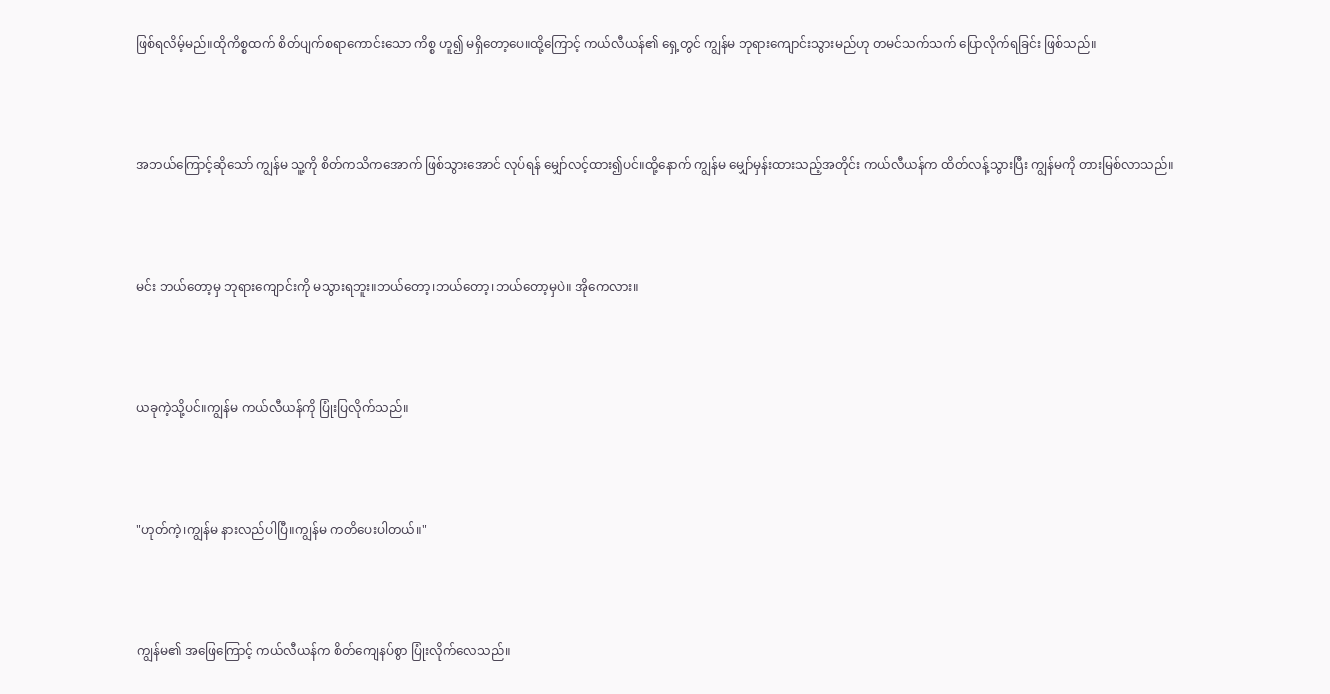ဖြစ်ရလိမ့်မည်။ထိုကိစ္စထက် စိတ်ပျက်စရာကောင်းသော ကိစ္စ ဟူ၍ မရှိတော့ပေ။ထို့ကြောင့် ကယ်လီယန်၏ ရှေ့တွင် ကျွန်မ ဘုရားကျောင်းသွားမည်ဟု တမင်သက်သက် ပြောလိုက်ရခြင်း ဖြစ်သည်။



အဘယ်ကြောင့်ဆိုသော် ကျွန်မ သူ့ကို စိတ်ကသိကအောက် ဖြစ်သွားအောင် လုပ်ရန် မျှော်လင့်ထား၍ပင်။ထို့နောက် ကျွန်မ မျှော်မှန်းထားသည့်အတိုင်း ကယ်လီယန်က ထိတ်လန့်သွားပြီး ကျွန်မကို တားမြစ်လာသည်။



မင်း ဘယ်တော့မှ ဘုရားကျောင်းကို မသွားရဘူး။ဘယ်တော့၊ဘယ်တော့၊ဘယ်တော့မှပဲ။ အိုကေလား။



ယခုကဲ့သို့ပင်။ကျွန်မ ကယ်လီယန်ကို ပြုံးပြလိုက်သည်။



"ဟုတ်ကဲ့၊ကျွန်မ နားလည်ပါပြီ။ကျွန်မ ကတိပေးပါတယ်။"



ကျွန်မ၏ အဖြေကြောင့် ကယ်လီယန်က စိတ်ကျေနပ်စွာ ပြုံးလိုက်လေသည်။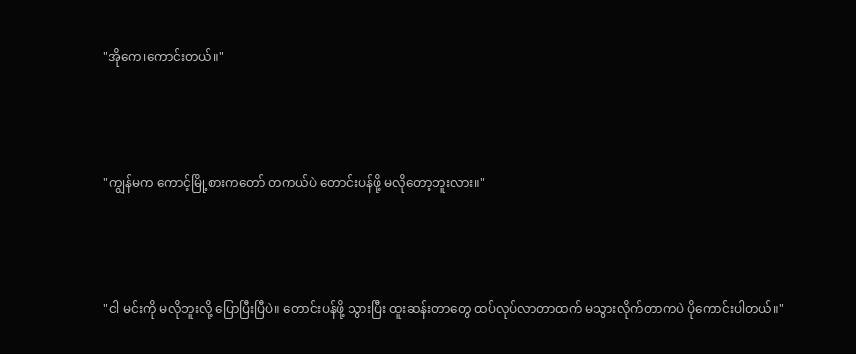"အိုကေ၊ကောင်းတယ်။"



"ကျွန်မက ကောင့်မြို့စားကတော် တကယ်ပဲ တောင်းပန်ဖို့ မလိုတော့ဘူးလား။"



"ငါ မင်းကို မလိုဘူးလို့ ပြောပြီးပြီပဲ။ တောင်းပန်ဖို့ သွားပြီး ထူးဆန်းတာတွေ ထပ်လုပ်လာတာထက် မသွားလိုက်တာကပဲ ပိုကောင်းပါတယ်။"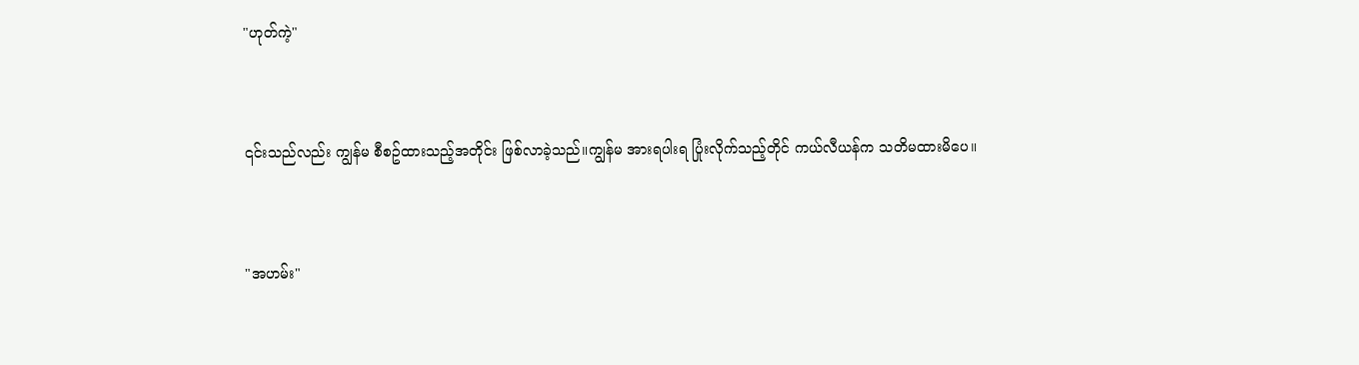"ဟုတ်ကဲ့"



၎င်းသည်လည်း ကျွန်မ စီစဥ်ထားသည့်အတိုင်း ဖြစ်လာခဲ့သည်။ကျွန်မ အားရပါးရ ပြုံးလိုက်သည့်တိုင် ကယ်လီယန်က သတိမထားမိပေ။



"အဟမ်း"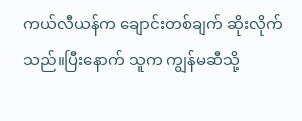ကယ်လီယန်က ချောင်းတစ်ချက် ဆိုးလိုက်သည်။ပြီးနောက် သူက ကျွန်မဆီသို့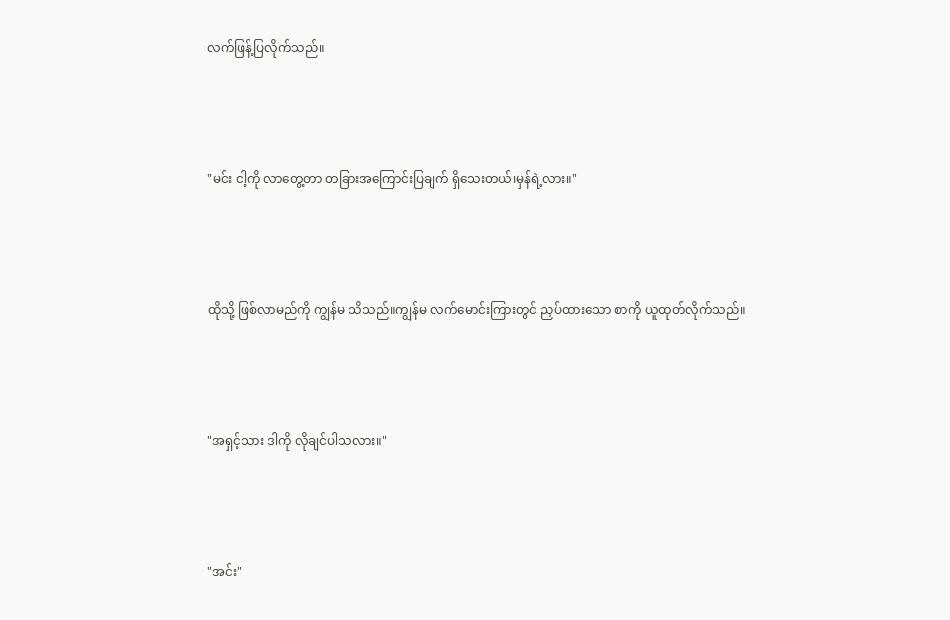လက်ဖြန့်ပြလိုက်သည်။



"မင်း ငါ့ကို လာတွေ့တာ တခြားအကြောင်းပြချက် ရှိသေးတယ်၊မှန်ရဲ့လား။"



ထိုသို့ ဖြစ်လာမည်ကို ကျွန်မ သိသည်။ကျွန်မ လက်မောင်းကြားတွင် ညှပ်ထားသော စာကို ယူထုတ်လိုက်သည်။



"အရှင့်သား ဒါကို လိုချင်ပါသလား။"



"အင်း"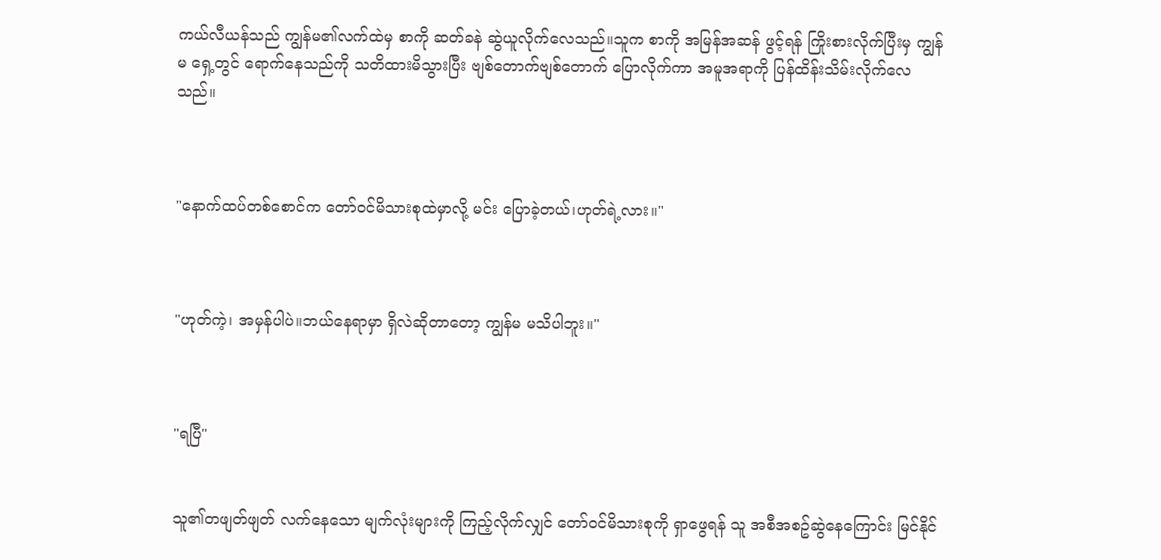ကယ်လီယန်သည် ကျွန်မ၏လက်ထဲမှ စာကို ဆတ်ခနဲ ဆွဲယူလိုက်လေသည်။သူက စာကို အမြန်အဆန် ဖွင့်ရန် ကြိုးစားလိုက်ပြီးမှ ကျွန်မ ရှေ့တွင် ရောက်နေသည်ကို သတိထားမိသွားပြီး ဗျစ်တောက်ဗျစ်တောက် ပြောလိုက်ကာ အမူအရာကို ပြန်ထိန်းသိမ်းလိုက်လေသည်။



"နောက်ထပ်တစ်စောင်က တော်ဝင်မိသားစုထဲမှာလို့ မင်း ပြောခဲ့တယ်၊ဟုတ်ရဲ့လား။"



"ဟုတ်ကဲ့၊ အမှန်ပါပဲ။ဘယ်နေရာမှာ ရှိလဲဆိုတာတော့ ကျွန်မ မသိပါဘူး။"



"ရပြီ"


သူ၏တဖျတ်ဖျတ် လက်နေသော မျက်လုံးများကို ကြည့်လိုက်လျှင် တော်ဝင်မိသားစုကို ရှာဖွေရန် သူ အစီအစဥ်ဆွဲနေကြောင်း မြင်နိုင်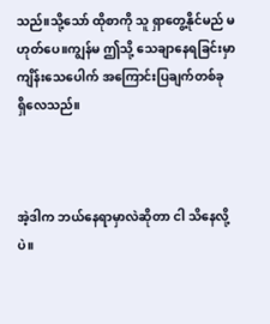သည်။သို့သော် ထိုစာကို သူ ရှာတွေ့နိုင်မည် မဟုတ်ပေ။ကျွန်မ ဤသို့ သေချာနေရခြင်းမှာ ကျိန်းသေပေါက် အကြောင်းပြချက်တစ်ခု ရှိလေသည်။



အဲ့ဒါက ဘယ်နေရာမှာလဲဆိုတာ ငါ သိနေလို့ပဲ။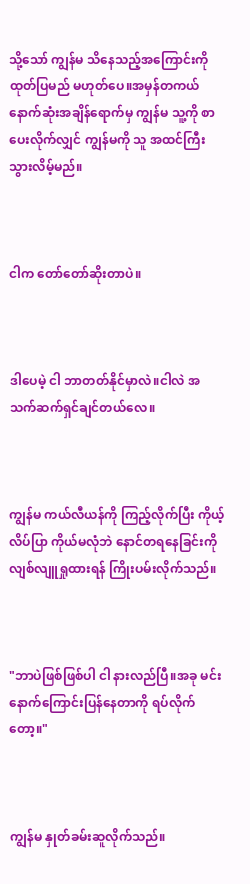သို့သော် ကျွန်မ သိနေသည့်အကြောင်းကို ထုတ်ပြမည် မဟုတ်ပေ။အမှန်တကယ် နောက်ဆုံးအချိန်ရောက်မှ ကျွန်မ သူ့ကို စာပေးလိုက်လျှင် ကျွန်မကို သူ အထင်ကြီးသွားလိမ့်မည်။



ငါက တော်တော်ဆိုးတာပဲ။



ဒါပေမဲ့ ငါ ဘာတတ်နိုင်မှာလဲ။ငါလဲ အသက်ဆက်ရှင်ချင်တယ်လေ။



ကျွန်မ ကယ်လီယန်ကို ကြည့်လိုက်ပြီး ကိုယ့်လိပ်ပြာ ကိုယ်မလုံဘဲ နောင်တရနေခြင်းကို လျစ်လျူရှုထားရန် ကြိုးပမ်းလိုက်သည်။



"ဘာပဲဖြစ်ဖြစ်ပါ ငါ နားလည်ပြီ။အခု မင်း နောက်ကြောင်းပြန်နေတာကို ရပ်လိုက်တော့။"



ကျွန်မ နှုတ်ခမ်းဆူလိုက်သည်။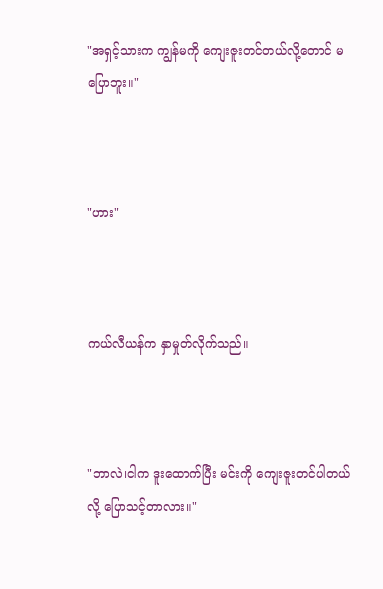"အရှင့်သားက ကျွန်မကို ကျေးဇူးတင်တယ်လို့တောင် မပြောဘူး။"



"ဟား"



ကယ်လီယန်က နှာမှုတ်လိုက်သည်။



"ဘာလဲ၊ငါက ဒူးထောက်ပြီး မင်းကို ကျေးဇူးတင်ပါတယ်လို့ ပြောသင့်တာလား။"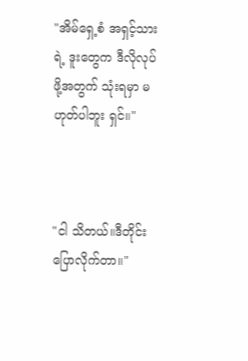"အိမ်ရှေ့စံ အရှင့်သားရဲ့ ဒူးတွေက ဒီလိုလုပ်ဖို့အတွက် သုံးရမှာ မဟုတ်ပါဘူး ရှင်။"



"ငါ သိတယ်။ဒီတိုင်း ပြောလိုက်တာ။"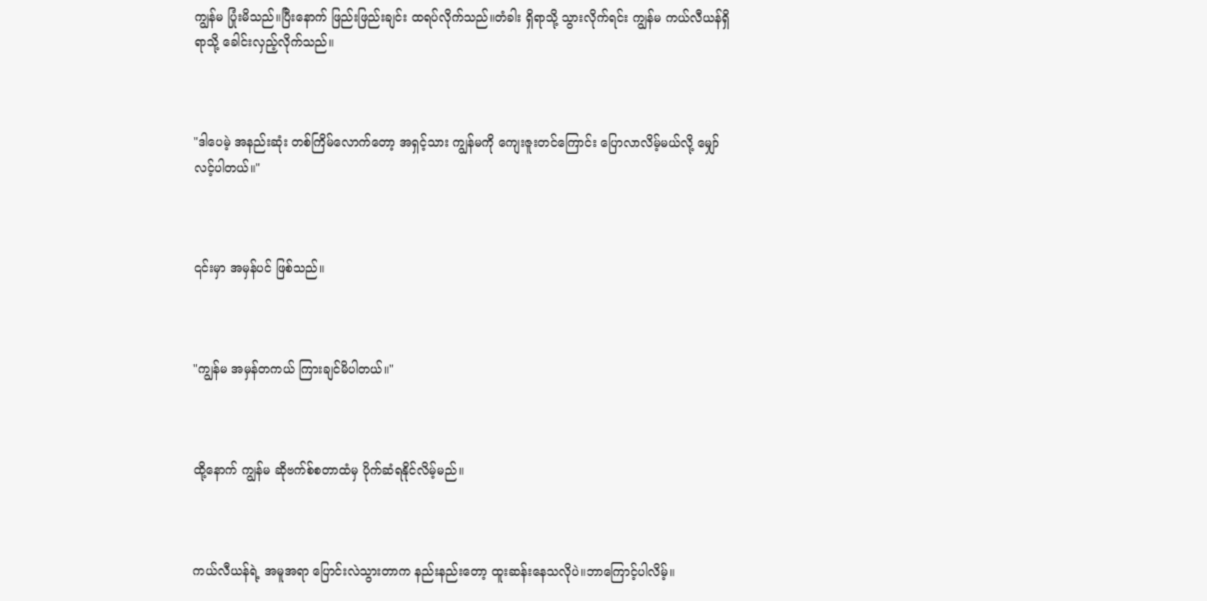ကျွန်မ ပြုံးမိသည်။ပြီးနောက် ဖြည်းဖြည်းချင်း ထရပ်လိုက်သည်။တံခါး ရှိရာသို့ သွားလိုက်ရင်း ကျွန်မ ကယ်လီယန်ရှိရာသို့ ခေါင်းလှည့်လိုက်သည်။



"ဒါပေမဲ့ အနည်းဆုံး တစ်ကြိမ်လောက်တော့ အရှင့်သား ကျွန်မကို ကျေးဇူးတင်ကြောင်း ပြောလာလိမ့်မယ်လို့ မျှော်လင့်ပါတယ်။"



၎င်းမှာ အမှန်ပင် ဖြစ်သည်။



"ကျွန်မ အမှန်တကယ် ကြားချင်မိပါတယ်။"



ထို့နောက် ကျွန်မ ဆိုဗက်စ်စတာထံမှ ပိုက်ဆံရနိုင်လိမ့်မည်။



ကယ်လီယန်ရဲ့ အမူအရာ ပြောင်းလဲသွားတာက နည်းနည်းတော့ ထူးဆန်းနေသလိုပဲ။ဘာကြောင့်ပါလိမ့်။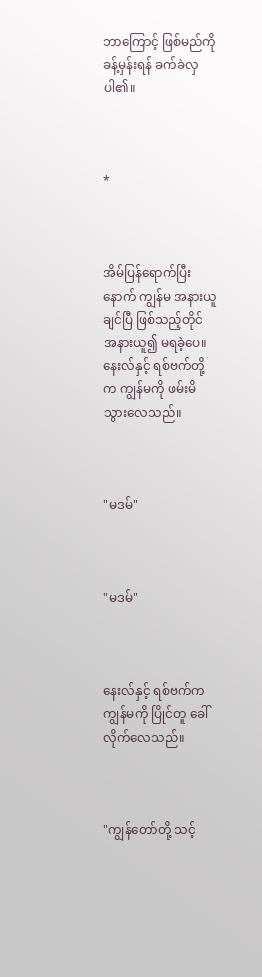ဘာကြောင့် ဖြစ်မည်ကို ခန့်မှန်းရန် ခက်ခဲလှပါ၏။



*



အိမ်ပြန်ရောက်ပြီးနောက် ကျွန်မ အနားယူချင်ပြီ ဖြစ်သည့်တိုင် အနားယူ၍ မရခဲ့ပေ။နေးလ်နှင့် ရစ်ဗက်တို့က ကျွန်မကို ဖမ်းမိသွားလေသည်။



"မဒမ်"



"မဒမ်"



နေးလ်နှင့် ရစ်ဗက်က ကျွန်မကို ပြိုင်တူ ခေါ်လိုက်လေသည်။



"ကျွန်တော်တို့ သင့်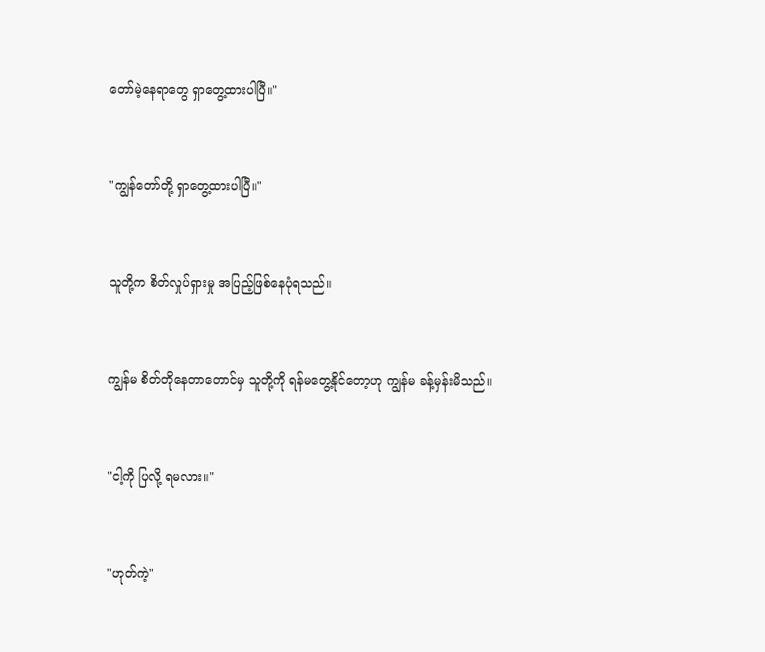တော်မဲ့နေရာတွေ ရှာတွေ့ထားပါပြီ။"



"ကျွန်တော်တို့ ရှာတွေ့ထားပါပြီ။"



သူတို့က စိတ်လှုပ်ရှားမှု အပြည့်ဖြစ်နေပုံရသည်။



ကျွန်မ စိတ်တိုနေတာတောင်မှ သူတို့ကို ရန်မတွေ့နိုင်တော့ဟု ကျွန်မ ခန့်မှန်းမိသည်။



"ငါ့ကို ပြလို့ ရမလား။"



"ဟုတ်ကဲ့"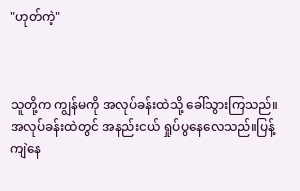"ဟုတ်ကဲ့"



သူတို့က ကျွန်မကို အလုပ်ခန်းထဲသို့ ခေါ်သွားကြသည်။အလုပ်ခန်းထဲတွင် အနည်းငယ် ရှုပ်ပွနေလေသည်။ပြန့်ကျဲနေ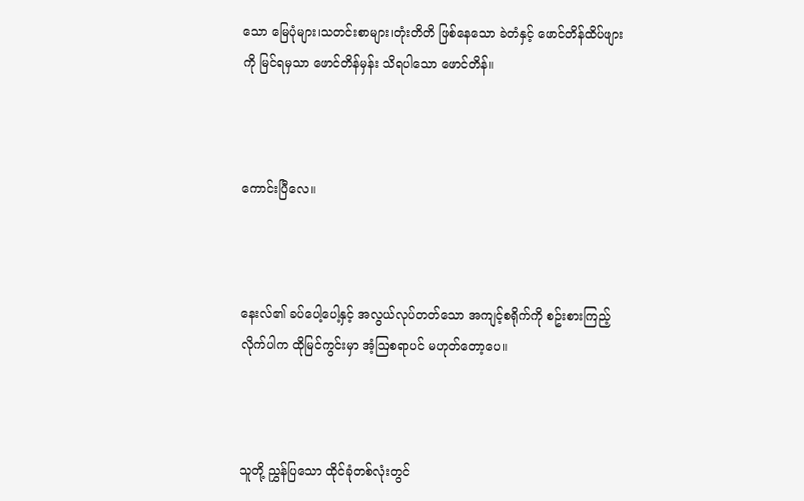သော မြေပုံများ၊သတင်းစာများ၊တုံးတိတိ ဖြစ်နေသော ခဲတံနှင့် ဖောင်တိန်ထိပ်ဖျားကို မြင်ရမှသာ ဖောင်တိန်မှန်း သိရပါသော ဖောင်တိန်။



ကောင်းပြီလေ။



နေးလ်၏ ခပ်ပေါ့ပေါ့နှင့် အလွယ်လုပ်တတ်သော အကျင့်စရိုက်ကို စဥ်းစားကြည့်လိုက်ပါက ထိုမြင်ကွင်းမှာ အံ့ဩစရာပင် မဟုတ်တော့ပေ။



သူတို့ ညွှန်ပြသော ထိုင်ခုံတစ်လုံးတွင်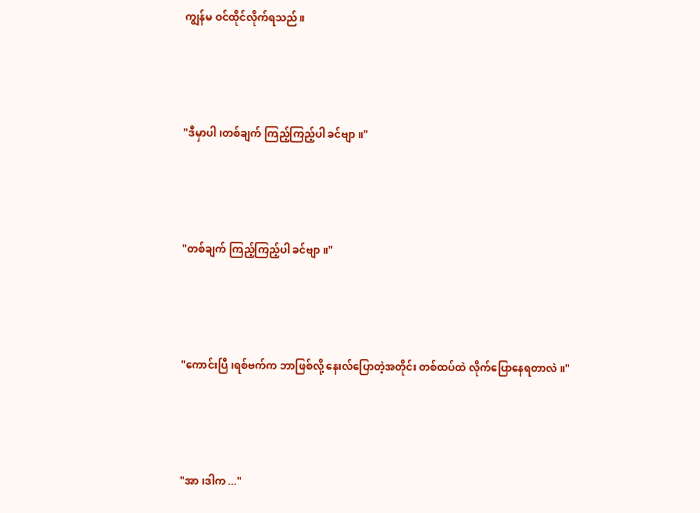ကျွန်မ ဝင်ထိုင်လိုက်ရသည်။



"ဒီမှာပါ၊တစ်ချက် ကြည့်ကြည့်ပါ ခင်ဗျာ။"



"တစ်ချက် ကြည့်ကြည့်ပါ ခင်ဗျာ။"



"ကောင်းပြီ၊ရစ်ဗက်က ဘာဖြစ်လို့ နေးလ်ပြောတဲ့အတိုင်း တစ်ထပ်ထဲ လိုက်ပြောနေရတာလဲ။"



"အာ ၊ဒါက ..."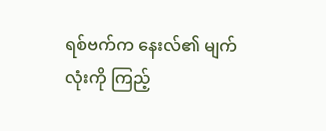ရစ်ဗက်က နေးလ်၏ မျက်လုံးကို ကြည့်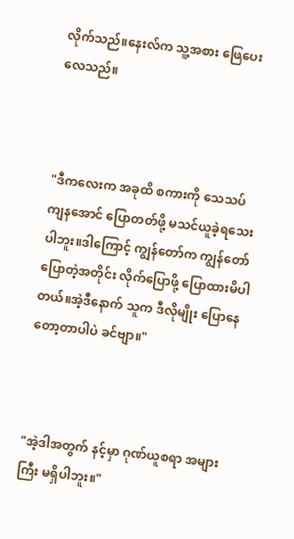လိုက်သည်။နေးလ်က သူ့အစား ဖြေပေးလေသည်။



"ဒီကလေးက အခုထိ စကားကို သေသပ်ကျနအောင် ပြောတတ်ဖို့ မသင်ယူခဲ့ရသေးပါဘူး။ဒါကြောင့် ကျွန်တော်က ကျွန်တော် ပြောတဲ့အတိုင်း လိုက်ပြောဖို့ ပြောထားမိပါတယ်။အဲ့ဒီနောက် သူက ဒီလိုမျိုး ပြောနေတော့တာပါပဲ ခင်ဗျာ။"



"အဲ့ဒါအတွက် နင့်မှာ ဂုဏ်ယူစရာ အများကြီး မရှိပါဘူး။"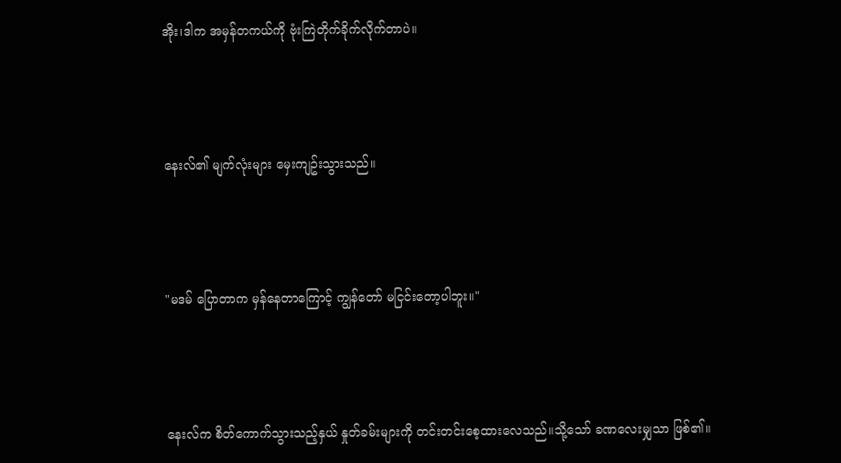အိုး၊ဒါက အမှန်တကယ်ကို ဗုံးကြဲတိုက်ခိုက်လိုက်တာပဲ။



နေးလ်၏ မျက်လုံးများ မှေးကျဥ်းသွားသည်။



"မဒမ် ပြောတာက မှန်နေတာကြောင့် ကျွန်တော် မငြင်းတော့ပါဘူး။"



နေးလ်က စိတ်ကောက်သွားသည့်နှယ် နှုတ်ခမ်းများကို တင်းတင်းစေ့ထားလေသည်။သို့သော် ခဏလေးမျှသာ ဖြစ်၏။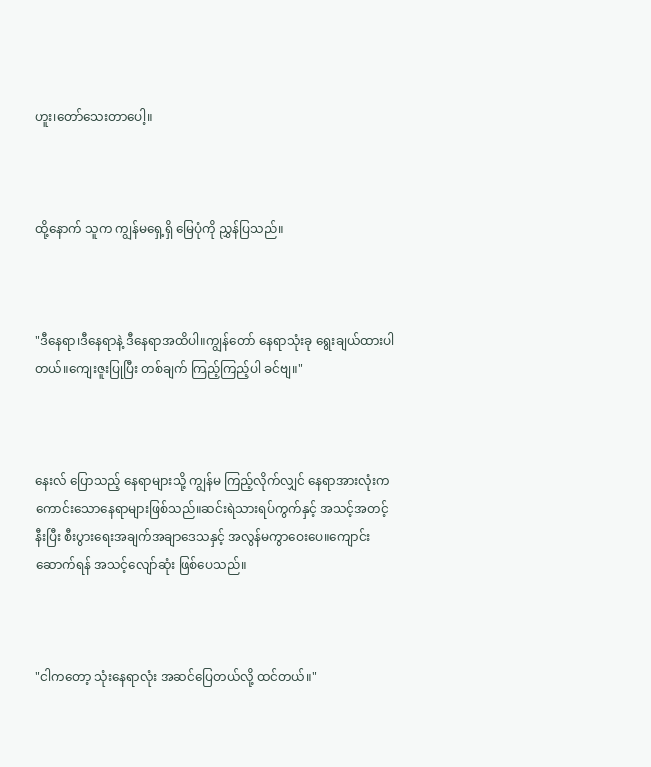ဟူး၊တော်သေးတာပေါ့။



ထို့နောက် သူက ကျွန်မရှေ့ရှိ မြေပုံကို ညွှန်ပြသည်။



"ဒီနေရာ၊ဒီနေရာနဲ့ ဒီနေရာအထိပါ။ကျွန်တော် နေရာသုံးခု ရွေးချယ်ထားပါတယ်။ကျေးဇူးပြုပြီး တစ်ချက် ကြည့်ကြည့်ပါ ခင်ဗျ။"



နေးလ် ပြောသည့် နေရာများသို့ ကျွန်မ ကြည့်လိုက်လျှင် နေရာအားလုံးက ကောင်းသောနေရာများဖြစ်သည်။ဆင်းရဲသားရပ်ကွက်နှင့် အသင့်အတင့် နီးပြီး စီးပွားရေးအချက်အချာဒေသနှင့် အလွန်မကွာဝေးပေ။ကျောင်းဆောက်ရန် အသင့်လျော်ဆုံး ဖြစ်ပေသည်။



"ငါကတော့ သုံးနေရာလုံး အဆင်ပြေတယ်လို့ ထင်တယ်။"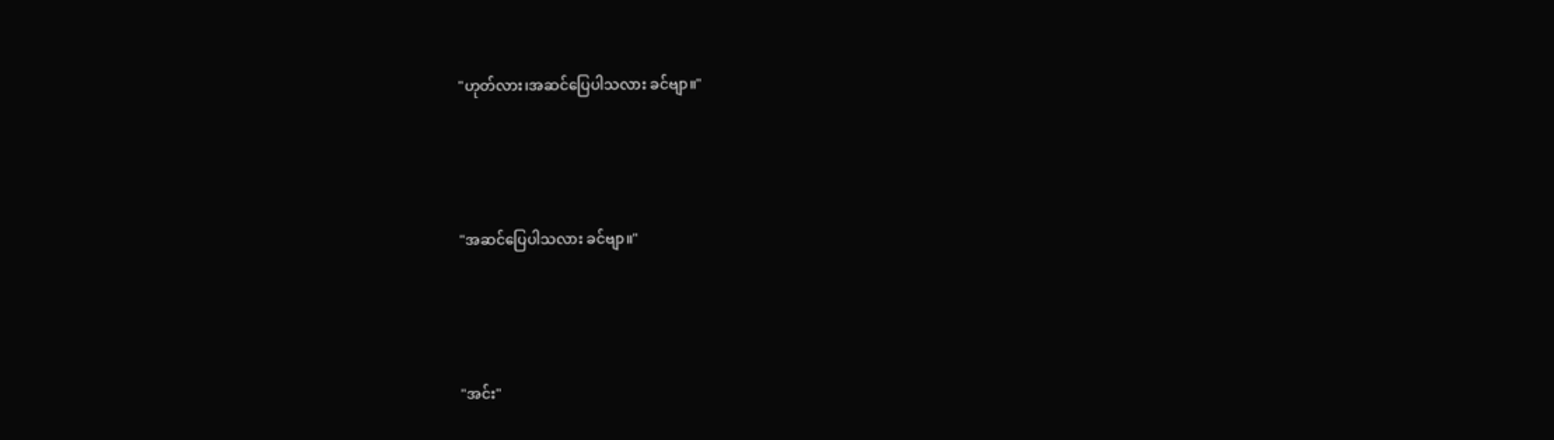"ဟုတ်လား၊အဆင်ပြေပါသလား ခင်ဗျာ။"



"အဆင်ပြေပါသလား ခင်ဗျာ။"



"အင်း"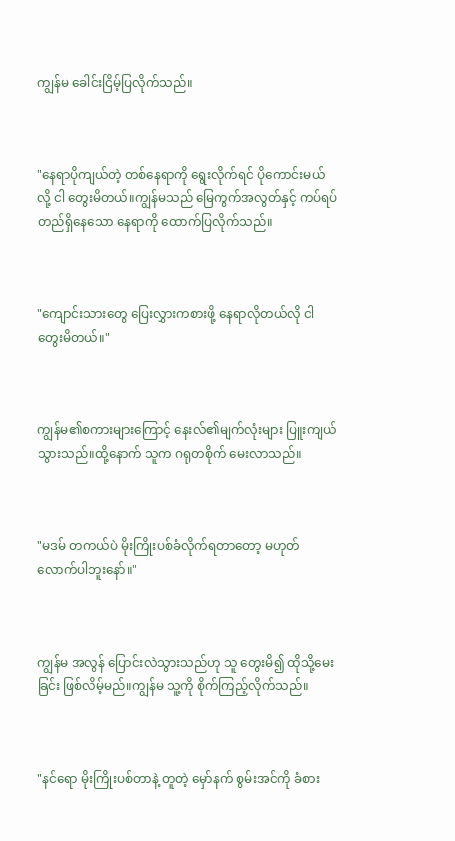ကျွန်မ ခေါင်းငြိမ့်ပြလိုက်သည်။



"နေရာပိုကျယ်တဲ့ တစ်နေရာကို ရွေးလိုက်ရင် ပိုကောင်းမယ်လို့ ငါ တွေးမိတယ်။ကျွန်မသည် မြေကွက်အလွတ်နှင့် ကပ်ရပ်တည်ရှိနေသော နေရာကို ထောက်ပြလိုက်သည်။



"ကျောင်းသားတွေ ပြေးလွှားကစားဖို့ နေရာလိုတယ်လို ငါတွေးမိတယ်။"



ကျွန်မ၏စကားများကြောင့် နေးလ်၏မျက်လုံးများ ပြူးကျယ်သွားသည်။ထို့နောက် သူက ဂရုတစိုက် မေးလာသည်။



"မဒမ် တကယ်ပဲ မိုးကြိုးပစ်ခံလိုက်ရတာတော့ မဟုတ်လောက်ပါဘူးနော်။"



ကျွန်မ အလွန် ပြောင်းလဲသွားသည်ဟု သူ တွေးမိ၍ ထိုသို့မေးခြင်း ဖြစ်လိမ့်မည်။ကျွန်မ သူ့ကို စိုက်ကြည့်လိုက်သည်။



"နင်ရော မိုးကြိုးပစ်တာနဲ့ တူတဲ့ မှော်နက် စွမ်းအင်ကို ခံစား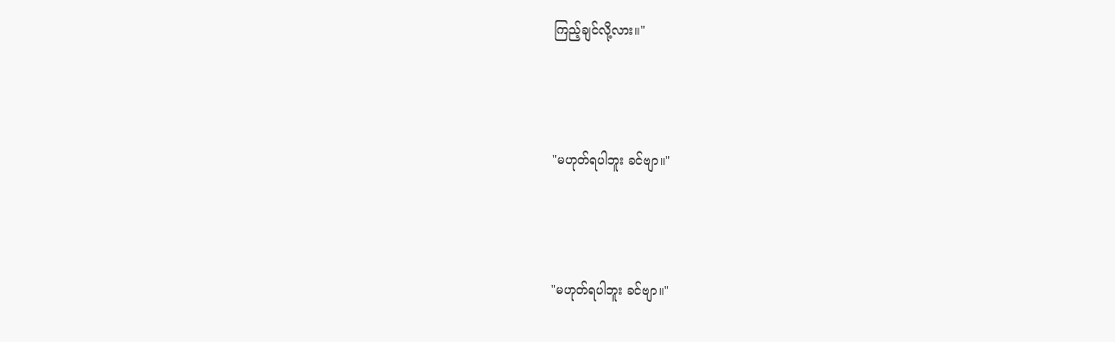ကြည့်ချင်လို့လား။"



"မဟုတ်ရပါဘူး ခင်ဗျာ။"



"မဟုတ်ရပါဘူး ခင်ဗျာ။"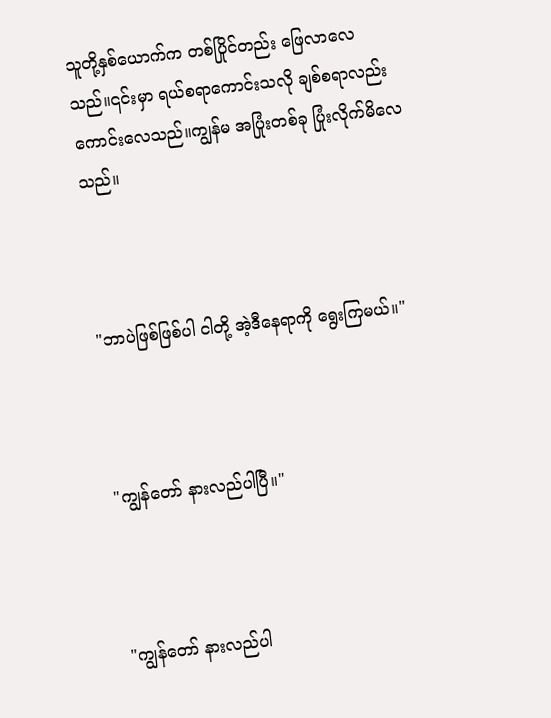သူတို့နှစ်ယောက်က တစ်ပြိုင်တည်း ဖြေလာလေသည်။၎င်းမှာ ရယ်စရာကောင်းသလို ချစ်စရာလည်း ကောင်းလေသည်။ကျွန်မ အပြုံးတစ်ခု ပြုံးလိုက်မိလေသည်။



"ဘာပဲဖြစ်ဖြစ်ပါ ငါတို့ အဲ့ဒီနေရာကို ရွေးကြမယ်။"



"ကျွန်တော် နားလည်ပါပြီ။"



"ကျွန်တော် နားလည်ပါ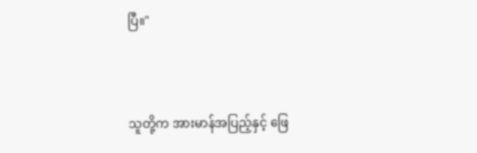ပြီ။"



သူတို့က အားမာန်အပြည့်နှင့် ဖြေ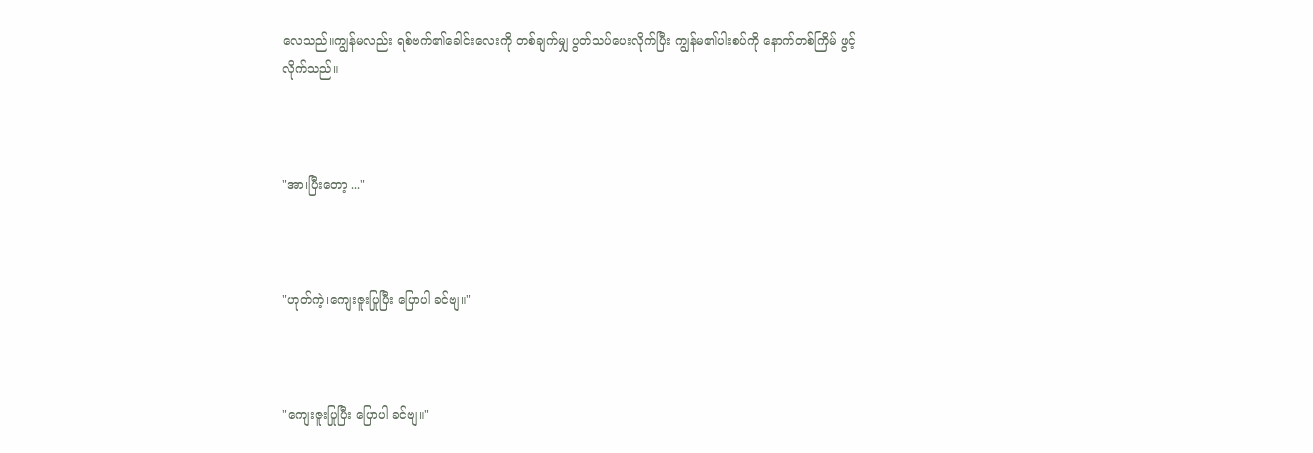လေသည်။ကျွန်မလည်း ရစ်ဗက်၏ခေါင်းလေးကို တစ်ချက်မျှ ပွတ်သပ်ပေးလိုက်ပြီး ကျွန်မ၏ပါးစပ်ကို နောက်တစ်ကြိမ် ဖွင့်လိုက်သည်။



"အာ၊ပြီးတော့ ..."



"ဟုတ်ကဲ့၊ကျေးဇူးပြုပြီး ပြောပါ ခင်ဗျ။"



"ကျေးဇူးပြုပြီး ပြောပါ ခင်ဗျ။"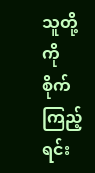သူတို့ကို စိုက်ကြည့်ရင်း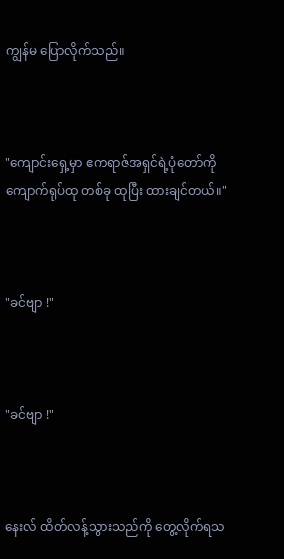ကျွန်မ ပြောလိုက်သည်။



"ကျောင်းရှေ့မှာ ဧကရာဇ်အရှင်ရဲ့ပုံတော်ကို ကျောက်ရုပ်ထု တစ်ခု ထုပြီး ထားချင်တယ်။"



"ခင်ဗျာ !"



"ခင်ဗျာ !"



နေးလ် ထိတ်လန့်သွားသည်ကို တွေ့လိုက်ရသ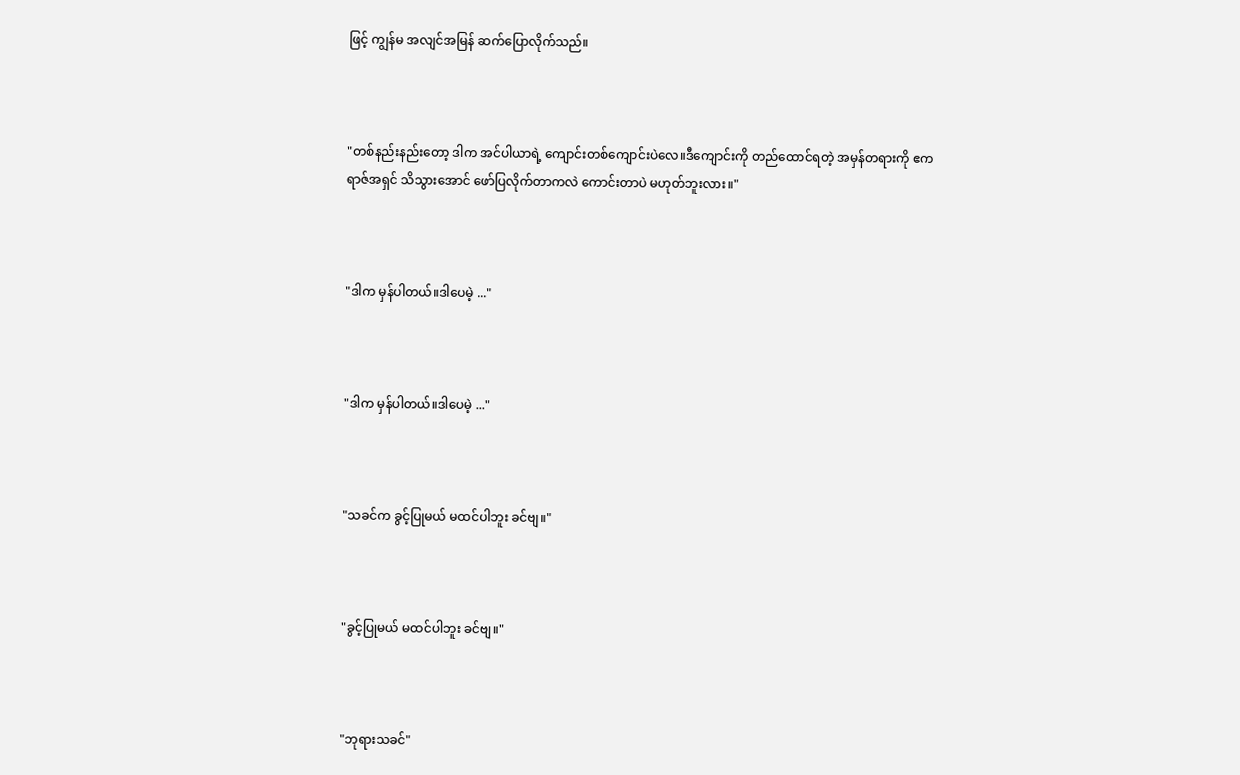ဖြင့် ကျွန်မ အလျင်အမြန် ဆက်ပြောလိုက်သည်။



"တစ်နည်းနည်းတော့ ဒါက အင်ပါယာရဲ့ ကျောင်းတစ်ကျောင်းပဲလေ။ဒီကျောင်းကို တည်ထောင်ရတဲ့ အမှန်တရားကို ဧကရာဇ်အရှင် သိသွားအောင် ဖော်ပြလိုက်တာကလဲ ကောင်းတာပဲ မဟုတ်ဘူးလား။"



"ဒါက မှန်ပါတယ်။ဒါပေမဲ့ ..."



"ဒါက မှန်ပါတယ်။ဒါပေမဲ့ ..."



"သခင်က ခွင့်ပြုမယ် မထင်ပါဘူး ခင်ဗျ။"



"ခွင့်ပြုမယ် မထင်ပါဘူး ခင်ဗျ။"



"ဘုရားသခင်"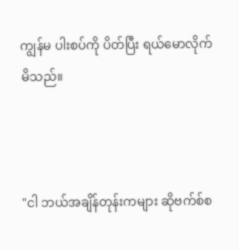ကျွန်မ ပါးစပ်ကို ပိတ်ပြီး ရယ်မောလိုက်မိသည်။



"ငါ ဘယ်အချိန်တုန်းကများ ဆိုဗက်စ်စ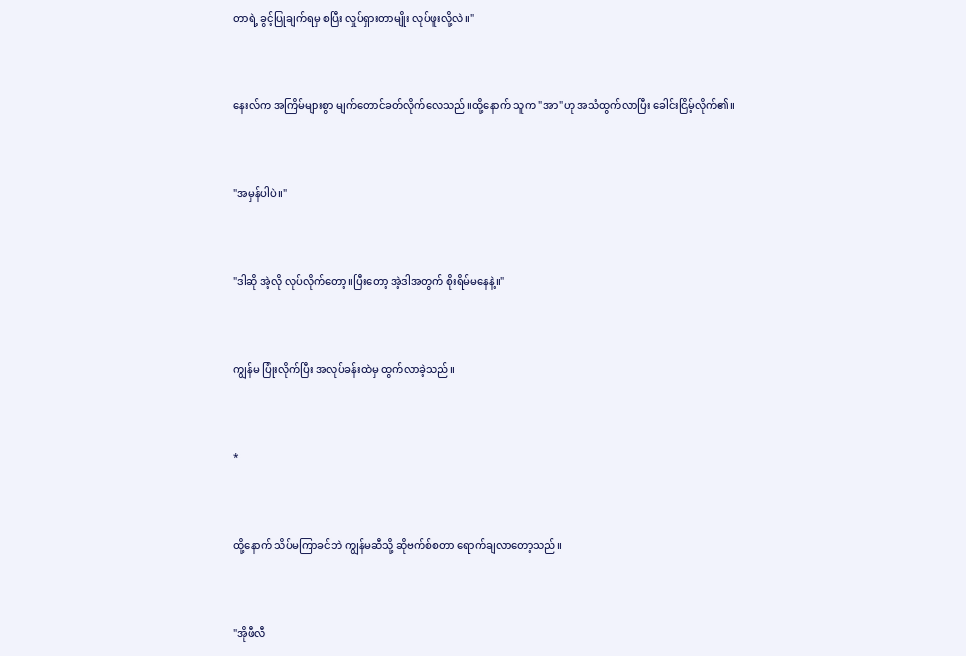တာရဲ့ ခွင့်ပြုချက်ရမှ စပြီး လှုပ်ရှားတာမျိုး လုပ်ဖူးလို့လဲ။"



နေးလ်က အကြိမ်များစွာ မျက်တောင်ခတ်လိုက်လေသည်။ထို့နောက် သူက "အာ"ဟု အသံထွက်လာပြီး ခေါင်းငြိမ့်လိုက်၏။



"အမှန်ပါပဲ။"



"ဒါဆို အဲ့လို လုပ်လိုက်တော့။ပြီးတော့ အဲ့ဒါအတွက် စိုးရိမ်မနေနဲ့။"



ကျွန်မ ပြုံးလိုက်ပြီး အလုပ်ခန်းထဲမှ ထွက်လာခဲ့သည်။



*



ထို့နောက် သိပ်မကြာခင်ဘဲ ကျွန်မဆီသို့ ဆိုဗက်စ်စတာ ရောက်ချလာတော့သည်။



"အိုဖီလီ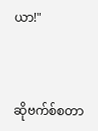ယာ!"



ဆိုဗက်စ်စတာ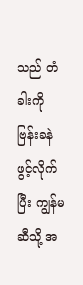သည် တံခါးကို ဗြန်းခနဲ ဖွင့်လိုက်ပြီး ကျွန်မဆီသို့ အ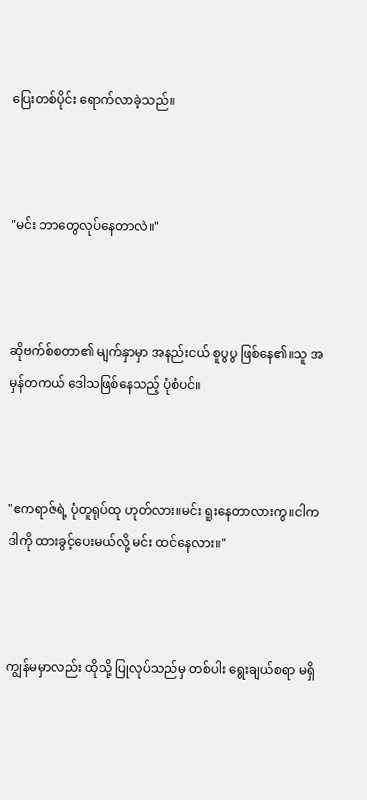ပြေးတစ်ပိုင်း ရောက်လာခဲ့သည်။



"မင်း ဘာတွေလုပ်နေတာလဲ။"



ဆိုဗက်စ်စတာ၏ မျက်နှာမှာ အနည်းငယ် စူပွပွ ဖြစ်နေ၏။သူ အမှန်တကယ် ဒေါသဖြစ်နေသည့် ပုံစံပင်။



"ဧကရာဇ်ရဲ့ ပုံတူရုပ်ထု ဟုတ်လား။မင်း ရူးနေတာလားကွ။ငါက ဒါကို ထားခွင့်ပေးမယ်လို့ မင်း ထင်နေလား။"



ကျွန်မမှာလည်း ထိုသို့ ပြုလုပ်သည်မှ တစ်ပါး ရွေးချယ်စရာ မရှိ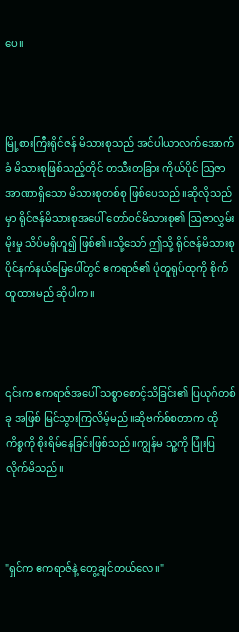ပေ။



မြို့စားကြီးရိုင်ဇန် မိသားစုသည် အင်ပါယာလက်အောက်ခံ မိသားစုဖြစ်သည့်တိုင် တသီးတခြား ကိုယ်ပိုင် ဩဇာအာဏာရှိသော မိသားစုတစ်စု ဖြစ်ပေသည်။ဆိုလိုသည်မှာ ရိုင်ဇန်မိသားစုအပေါ် တော်ဝင်မိသားစု၏ ဩဇာလွှမ်းမိုးမှု သိပ်မရှိဟူ၍ ဖြစ်၏။သို့သော် ဤသို့ ရိုင်ဇန်မိသားစု ပိုင်နက်နယ်မြေပေါ်တွင် ဧကရာဇ်၏ ပုံတူရုပ်ထုကို စိုက်ထူထားမည် ဆိုပါက။



၎င်းက ဧကရာဇ်အပေါ် သစ္စာစောင့်သိခြင်း၏ ပြယုဂ်တစ်ခု အဖြစ် မြင်သွားကြလိမ့်မည်။ဆိုဗက်စ်စတာက ထိုကိစ္စကို စိုးရိမ်နေခြင်းဖြစ်သည်။ကျွန်မ သူ့ကို ပြုံးပြလိုက်မိသည်။



"ရှင်က ဧကရာဇ်နဲ့ တွေ့ချင်တယ်လေ။"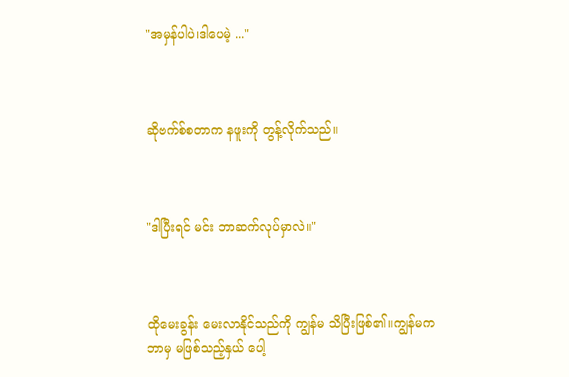"အမှန်ပါပဲ၊ဒါပေမဲ့ ..."



ဆိုဗက်စ်စတာက နဖူးကို တွန့်လိုက်သည်။



"ဒါပြီးရင် မင်း ဘာဆက်လုပ်မှာလဲ။"



ထိုမေးခွန်း မေးလာနိုင်သည်ကို ကျွန်မ သိပြီးဖြစ်၏။ကျွန်မက ဘာမှ မဖြစ်သည့်နှယ် ပေါ့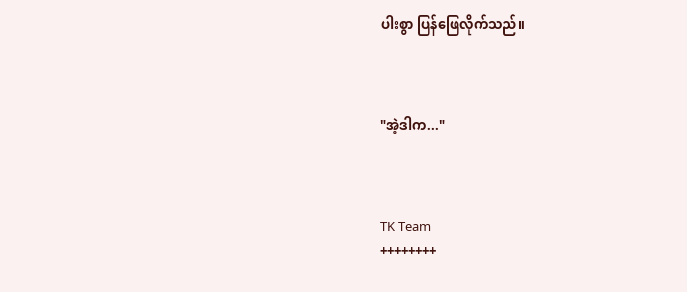ပါးစွာ ပြန်ဖြေလိုက်သည်။



"အဲ့ဒါက..."



TK Team
++++++++